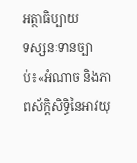អត្ថាធិប្បាយ
ទស្សនៈទានច្បាប់៖«អំណាច និងភាពស័ក្តិសិទ្ធិនៃអាវយុ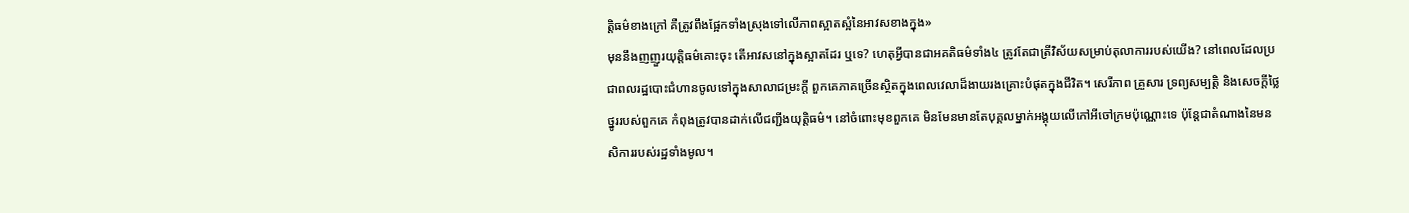ត្តិធម៌ខាងក្រៅ គឺត្រូវពឹងផ្អែកទាំងស្រុងទៅលើភាពស្អាតស្អំនៃអាវសខាងក្នុង»
មុននឹងញញួរយុត្តិធម៌គោះចុះ តើអាវសនៅក្នុងស្អាតដែរ ឬទេ? ហេតុអ្វីបានជាអគតិធម៌ទាំង៤ ត្រូវតែជាត្រីវិស័យសម្រាប់តុលាការរបស់យើង? នៅពេលដែលប្រជាពលរដ្ឋបោះជំហានចូលទៅក្នុងសាលាជម្រះក្តី ពួកគេភាគច្រើនស្ថិតក្នុងពេលវេលាដ៏ងាយរងគ្រោះបំផុតក្នុងជីវិត។ សេរីភាព គ្រួសារ ទ្រព្យសម្បត្តិ និងសេចក្តីថ្លៃថ្នូររបស់ពួកគេ កំពុងត្រូវបានដាក់លើជញ្ជីងយុត្តិធម៌។ នៅចំពោះមុខពួកគេ មិនមែនមានតែបុគ្គលម្នាក់អង្គុយលើកៅអីចៅក្រមប៉ុណ្ណោះទេ ប៉ុន្តែជាតំណាងនៃមនសិការរបស់រដ្ឋទាំងមូល។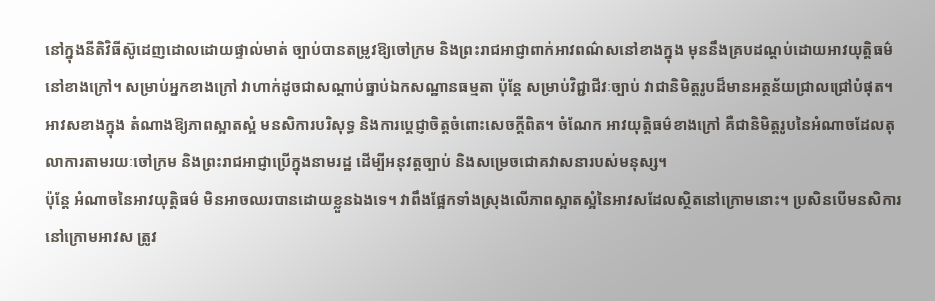នៅក្នុងនីតិវិធីស៊ូដេញដោលដោយផ្ទាល់មាត់ ច្បាប់បានតម្រូវឱ្យចៅក្រម និងព្រះរាជអាជ្ញាពាក់អាវពណ៌សនៅខាងក្នុង មុននឹងគ្របដណ្ដប់ដោយអាវយុត្តិធម៌នៅខាងក្រៅ។ សម្រាប់អ្នកខាងក្រៅ វាហាក់ដូចជាសណ្តាប់ធ្នាប់ឯកសណ្ឋានធម្មតា ប៉ុន្តែ សម្រាប់វិជ្ជាជីវៈច្បាប់ វាជានិមិត្តរូបដ៏មានអត្ថន័យជ្រាលជ្រៅបំផុត។ អាវសខាងក្នុង តំណាងឱ្យភាពស្អាតស្អំ មនសិការបរិសុទ្ធ និងការប្តេជ្ញាចិត្តចំពោះសេចក្តីពិត។ ចំណែក អាវយុត្តិធម៌ខាងក្រៅ គឺជានិមិត្តរូបនៃអំណាចដែលតុលាការតាមរយៈចៅក្រម និងព្រះរាជអាជ្ញាប្រើក្នុងនាមរដ្ឋ ដើម្បីអនុវត្តច្បាប់ និងសម្រេចជោគវាសនារបស់មនុស្ស។
ប៉ុន្តែ អំណាចនៃអាវយុត្តិធម៌ មិនអាចឈរបានដោយខ្លួនឯងទេ។ វាពឹងផ្អែកទាំងស្រុងលើភាពស្អាតស្អំនៃអាវសដែលស្ថិតនៅក្រោមនោះ។ ប្រសិនបើមនសិការនៅក្រោមអាវស ត្រូវ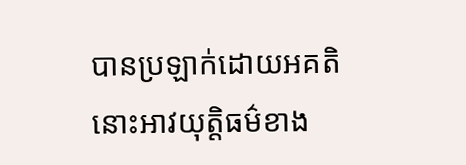បានប្រឡាក់ដោយអគតិ នោះអាវយុត្តិធម៌ខាង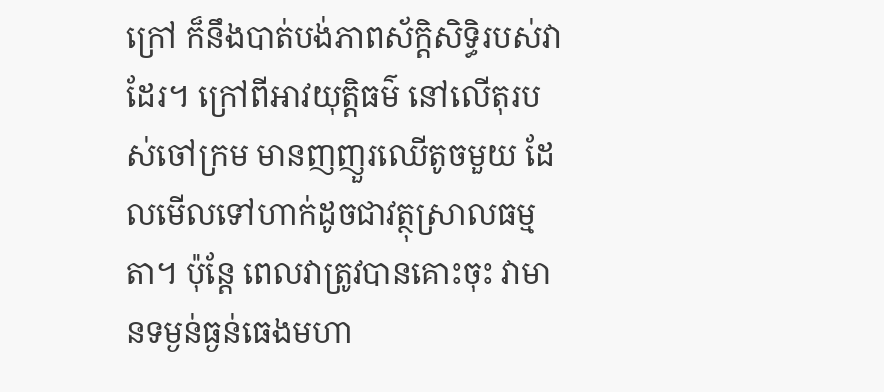ក្រៅ ក៏នឹងបាត់បង់ភាពស័ក្តិសិទ្ធិរបស់វាដែរ។ ក្រៅពីអាវយុត្តិធម៌ នៅលើតុរបស់ចៅក្រម មានញញួរឈើតូចមួយ ដែលមើលទៅហាក់ដូចជាវត្ថុស្រាលធម្មតា។ ប៉ុន្តែ ពេលវាត្រូវបានគោះចុះ វាមានទម្ងន់ធ្ងន់ធេងមហា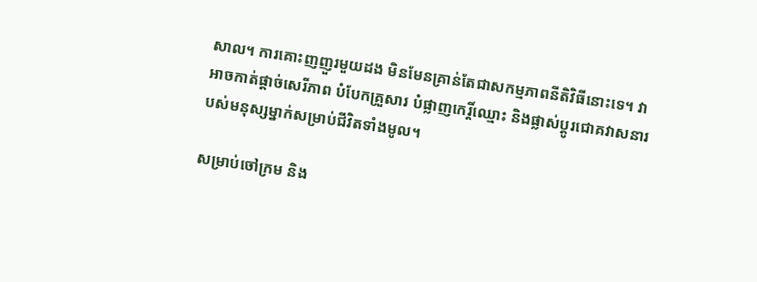សាល។ ការគោះញញួរមួយដង មិនមែនគ្រាន់តែជាសកម្មភាពនីតិវិធីនោះទេ។ វាអាចកាត់ផ្តាច់សេរីភាព បំបែកគ្រួសារ បំផ្លាញកេរ្តិ៍ឈ្មោះ និងផ្លាស់ប្តូរជោគវាសនារបស់មនុស្សម្នាក់សម្រាប់ជីវិតទាំងមូល។

សម្រាប់ចៅក្រម និង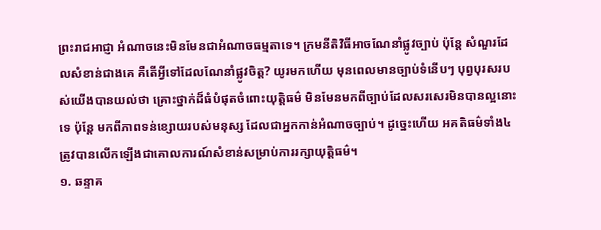ព្រះរាជអាជ្ញា អំណាចនេះមិនមែនជាអំណាចធម្មតាទេ។ ក្រមនីតិវិធីអាចណែនាំផ្លូវច្បាប់ ប៉ុន្តែ សំណួរដែលសំខាន់ជាងគេ គឺតើអ្វីទៅដែលណែនាំផ្លូវចិត្ត? យូរមកហើយ មុនពេលមានច្បាប់ទំនើបៗ បុព្វបុរសរបស់យើងបានយល់ថា គ្រោះថ្នាក់ដ៏ធំបំផុតចំពោះយុត្តិធម៌ មិនមែនមកពីច្បាប់ដែលសរសេរមិនបានល្អនោះទេ ប៉ុន្តែ មកពីភាពទន់ខ្សោយរបស់មនុស្ស ដែលជាអ្នកកាន់អំណាចច្បាប់។ ដូច្នេះហើយ អគតិធម៌ទាំង៤ ត្រូវបានលើកឡើងជាគោលការណ៍សំខាន់សម្រាប់ការរក្សាយុត្តិធម៌។
១. ឆន្ទាគ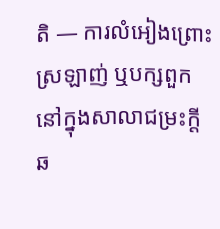តិ — ការលំអៀងព្រោះស្រឡាញ់ ឬបក្សពួក
នៅក្នុងសាលាជម្រះក្តី ឆ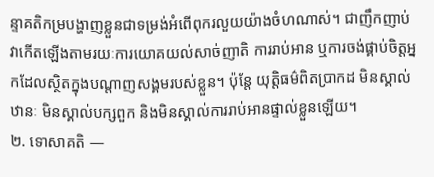ន្ទាគតិកម្របង្ហាញខ្លួនជាទម្រង់អំពើពុករលួយយ៉ាងចំហណាស់។ ជាញឹកញាប់ វាកើតឡើងតាមរយៈការយោគយល់សាច់ញាតិ ការរាប់អាន ឬការចង់ផ្គាប់ចិត្តអ្នកដែលស្ថិតក្នុងបណ្តាញសង្គមរបស់ខ្លួន។ ប៉ុន្តែ យុត្តិធម៌ពិតប្រាកដ មិនស្គាល់ឋានៈ មិនស្គាល់បក្សពួក និងមិនស្គាល់ការរាប់អានផ្ទាល់ខ្លួនឡើយ។
២. ទោសាគតិ —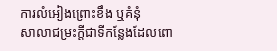ការលំអៀងព្រោះខឹង ឬគំនុំ
សាលាជម្រះក្តីជាទីកន្លែងដែលពោ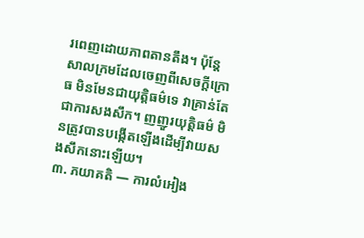រពេញដោយភាពតានតឹង។ ប៉ុន្តែ សាលក្រមដែលចេញពីសេចក្តីក្រោធ មិនមែនជាយុត្តិធម៌ទេ វាគ្រាន់តែជាការសងសឹក។ ញញួរយុត្តិធម៌ មិនត្រូវបានបង្កើតឡើងដើម្បីវាយសងសឹកនោះឡើយ។
៣. ភយាគតិ — ការលំអៀង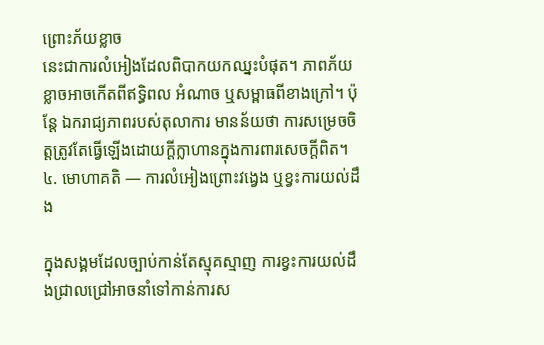ព្រោះភ័យខ្លាច
នេះជាការលំអៀងដែលពិបាកយកឈ្នះបំផុត។ ភាពភ័យខ្លាចអាចកើតពីឥទ្ធិពល អំណាច ឬសម្ពាធពីខាងក្រៅ។ ប៉ុន្តែ ឯករាជ្យភាពរបស់តុលាការ មានន័យថា ការសម្រេចចិត្តត្រូវតែធ្វើឡើងដោយក្តីក្លាហានក្នុងការពារសេចក្តីពិត។
៤. មោហាគតិ — ការលំអៀងព្រោះវង្វេង ឬខ្វះការយល់ដឹង

ក្នុងសង្គមដែលច្បាប់កាន់តែស្មុគស្មាញ ការខ្វះការយល់ដឹងជ្រាលជ្រៅអាចនាំទៅកាន់ការស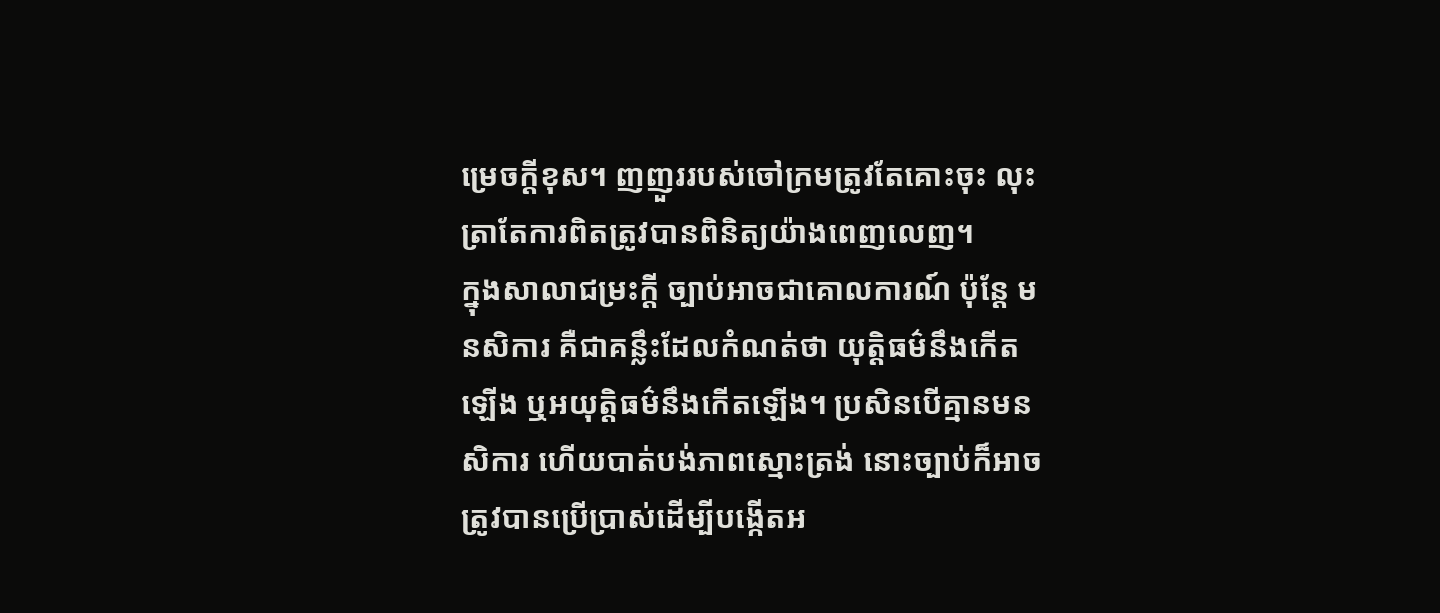ម្រេចក្តីខុស។ ញញួររបស់ចៅក្រមត្រូវតែគោះចុះ លុះត្រាតែការពិតត្រូវបានពិនិត្យយ៉ាងពេញលេញ។
ក្នុងសាលាជម្រះក្តី ច្បាប់អាចជាគោលការណ៍ ប៉ុន្តែ មនសិការ គឺជាគន្លឹះដែលកំណត់ថា យុត្តិធម៌នឹងកើតឡើង ឬអយុត្តិធម៌នឹងកើតឡើង។ ប្រសិនបើគ្មានមនសិការ ហើយបាត់បង់ភាពស្មោះត្រង់ នោះច្បាប់ក៏អាចត្រូវបានប្រើប្រាស់ដើម្បីបង្កើតអ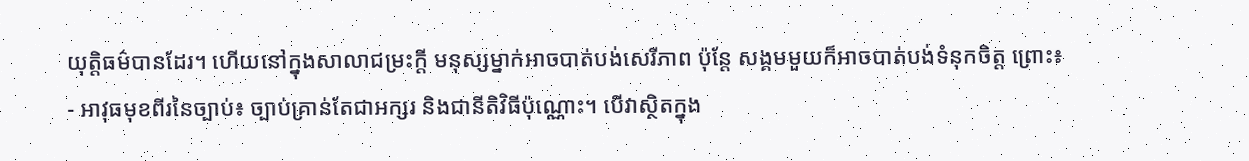យុត្តិធម៌បានដែរ។ ហើយនៅក្នុងសាលាជម្រះក្តី មនុស្សម្នាក់អាចបាត់បង់សេរីភាព ប៉ុន្តែ សង្គមមួយក៏អាចបាត់បង់ទំនុកចិត្ត ព្រោះ៖
- អាវុធមុខពីរនៃច្បាប់៖ ច្បាប់គ្រាន់តែជាអក្សរ និងជានីតិវិធីប៉ុណ្ណោះ។ បើវាស្ថិតក្នុង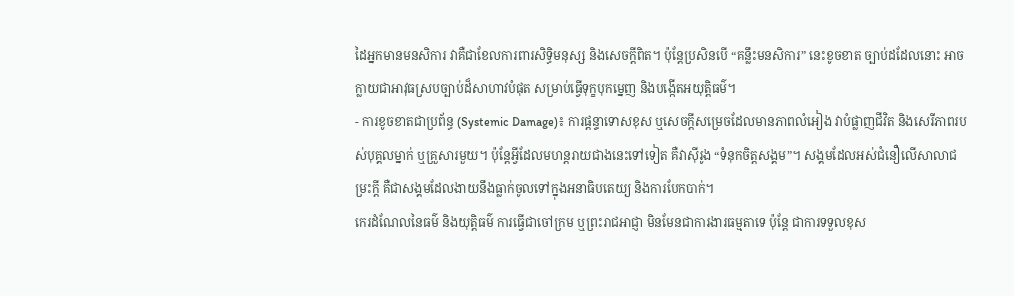ដៃអ្នកមានមនសិការ វាគឺជាខែលការពារសិទ្ធិមនុស្ស និងសេចក្តីពិត។ ប៉ុន្តែប្រសិនបើ “គន្លឹះមនសិការ” នេះខូចខាត ច្បាប់ដដែលនោះ អាចក្លាយជាអាវុធស្របច្បាប់ដ៏សាហាវបំផុត សម្រាប់ធ្វើទុក្ខបុកម្នេញ និងបង្កើតអយុត្តិធម៌។
- ការខូចខាតជាប្រព័ន្ធ (Systemic Damage)៖ ការផ្តន្ទាទោសខុស ឬសេចក្តីសម្រេចដែលមានភាពលំអៀង វាបំផ្លាញជីវិត និងសេរីភាពរបស់បុគ្គលម្នាក់ ឬគ្រួសារមួយ។ ប៉ុន្តែអ្វីដែលមហន្តរាយជាងនេះទៅទៀត គឺវាស៊ីរូង “ទំនុកចិត្តសង្គម”។ សង្គមដែលអស់ជំនឿលើសាលាជម្រះក្តី គឺជាសង្គមដែលងាយនឹងធ្លាក់ចូលទៅក្នុងអនាធិបតេយ្យ និងការបែកបាក់។
កេរដំណែលនៃធម៌ និងយុត្តិធម៌ ការធ្វើជាចៅក្រម ឬព្រះរាជអាជ្ញា មិនមែនជាការងារធម្មតាទេ ប៉ុន្តែ ជាការទទួលខុស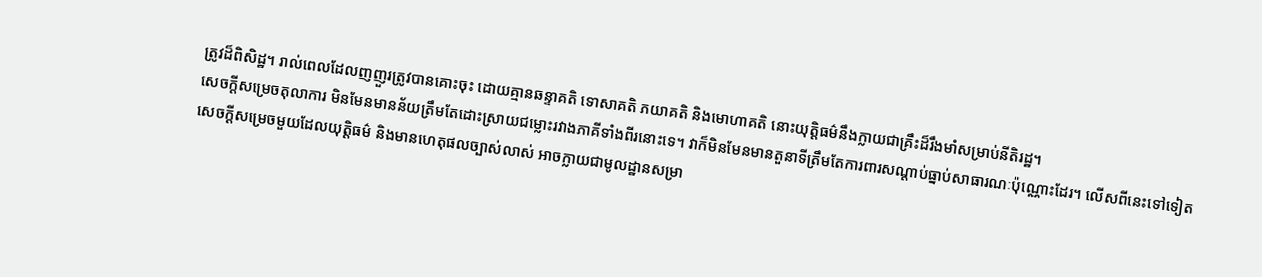ត្រូវដ៏ពិសិដ្ឋ។ រាល់ពេលដែលញញួរត្រូវបានគោះចុះ ដោយគ្មានឆន្ទាគតិ ទោសាគតិ ភយាគតិ និងមោហាគតិ នោះយុត្តិធម៌នឹងក្លាយជាគ្រឹះដ៏រឹងមាំសម្រាប់នីតិរដ្ឋ។
សេចក្តីសម្រេចតុលាការ មិនមែនមានន័យត្រឹមតែដោះស្រាយជម្លោះរវាងភាគីទាំងពីរនោះទេ។ វាក៏មិនមែនមានតួនាទីត្រឹមតែការពារសណ្តាប់ធ្នាប់សាធារណៈប៉ុណ្ណោះដែរ។ លើសពីនេះទៅទៀត សេចក្តីសម្រេចមួយដែលយុត្តិធម៌ និងមានហេតុផលច្បាស់លាស់ អាចក្លាយជាមូលដ្ឋានសម្រា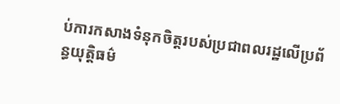ប់ការកសាងទំនុកចិត្តរបស់ប្រជាពលរដ្ឋលើប្រព័ន្ធយុត្តិធម៌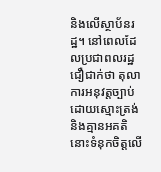និងលើស្ថាប័នរដ្ឋ។ នៅពេលដែលប្រជាពលរដ្ឋជឿជាក់ថា តុលាការអនុវត្តច្បាប់ដោយស្មោះត្រង់ និងគ្មានអគតិ នោះទំនុកចិត្តលើ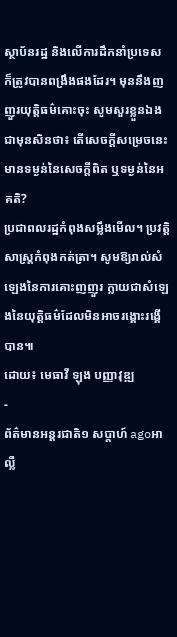ស្ថាប័នរដ្ឋ និងលើការដឹកនាំប្រទេស ក៏ត្រូវបានពង្រឹងផងដែរ។ មុននឹងញញួរយុត្តិធម៌គោះចុះ សូមសួរខ្លួនឯងជាមុនសិនថា៖ តើសេចក្តីសម្រេចនេះ មានទម្ងន់នៃសេចក្តីពិត ឬទម្ងន់នៃអគតិ?
ប្រជាពលរដ្ឋកំពុងសម្លឹងមើល។ ប្រវត្តិសាស្ត្រកំពុងកត់ត្រា។ សូមឱ្យរាល់សំឡេងនៃការគោះញញួរ ក្លាយជាសំឡេងនៃយុត្តិធម៌ដែលមិនអាចរង្គោះរង្គើបាន៕
ដោយ៖ មេធាវី ឡុង បញ្ញាវុឌ្ឍ
-
ព័ត៌មានអន្ដរជាតិ១ សប្តាហ៍ agoអាល្លឺ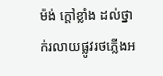ម៉ង់ ក្តៅខ្លាំង ដល់ថ្នាក់រលាយផ្លូវរថភ្លើងអ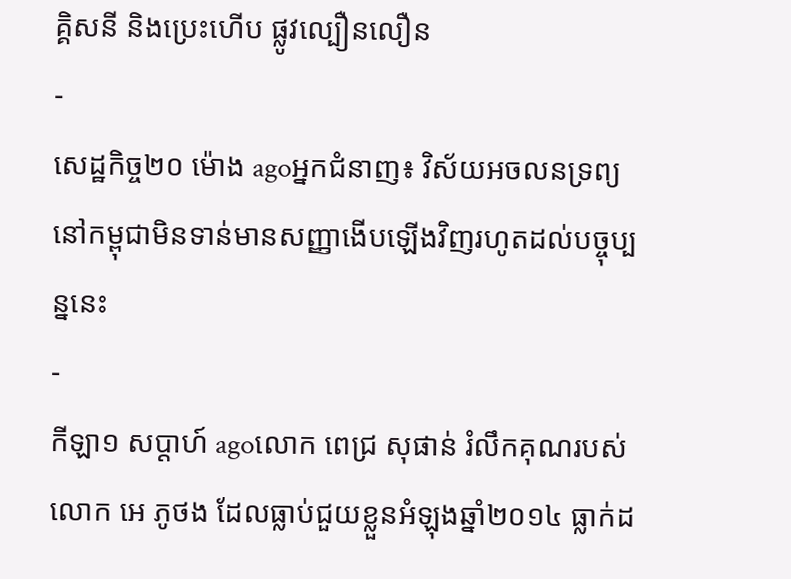គ្គិសនី និងប្រេះហើប ផ្លូវល្បឿនលឿន
-
សេដ្ឋកិច្ច២០ ម៉ោង agoអ្នកជំនាញ៖ វិស័យអចលនទ្រព្យនៅកម្ពុជាមិនទាន់មានសញ្ញាងើបឡើងវិញរហូតដល់បច្ចុប្បន្ននេះ
-
កីឡា១ សប្តាហ៍ agoលោក ពេជ្រ សុផាន់ រំលឹកគុណរបស់លោក អេ ភូថង ដែលធ្លាប់ជួយខ្លួនអំឡុងឆ្នាំ២០១៤ ធ្លាក់ដ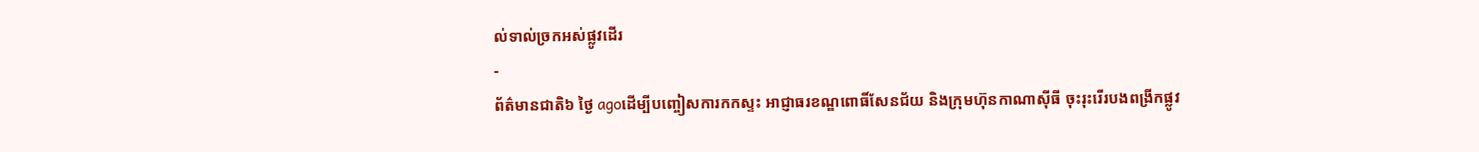ល់ទាល់ច្រកអស់ផ្លូវដើរ
-
ព័ត៌មានជាតិ៦ ថ្ងៃ agoដើម្បីបញ្ចៀសការកកស្ទះ អាជ្ញាធរខណ្ឌពោធិ៍សែនជ័យ និងក្រុមហ៊ុនកាណាស៊ីធី ចុះរុះរើរបងពង្រីកផ្លូវ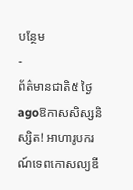បន្ថែម
-
ព័ត៌មានជាតិ៥ ថ្ងៃ agoឱកាសសិស្សនិស្សិត! អាហារូបករណ៍ទេពកោសល្យឌី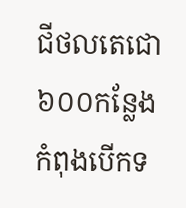ជីថលតេជោ ៦០០កន្លែង កំពុងបើកទ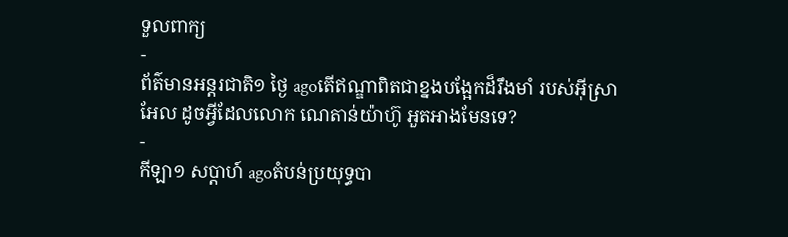ទួលពាក្យ
-
ព័ត៌មានអន្ដរជាតិ១ ថ្ងៃ agoតើឥណ្ឌាពិតជាខ្នងបង្អែកដ៏រឹងមាំ របស់អ៊ីស្រាអែល ដូចអ្វីដែលលោក ណេតាន់យ៉ាហ៊ូ អួតអាងមែនទេ?
-
កីឡា១ សប្តាហ៍ agoតំបន់ប្រយុទ្ធបា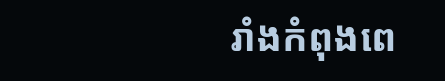រាំងកំពុងពេ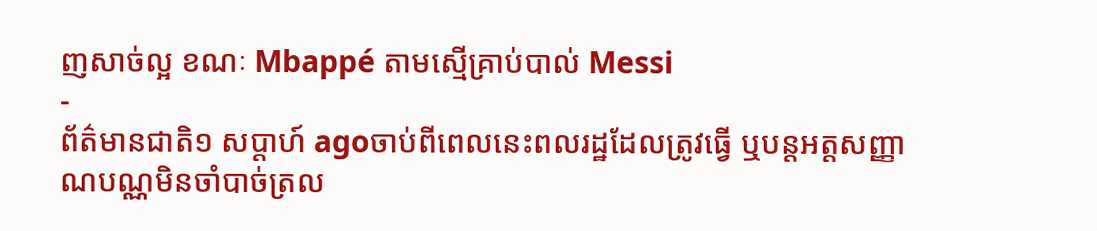ញសាច់ល្អ ខណៈ Mbappé តាមស្មើគ្រាប់បាល់ Messi
-
ព័ត៌មានជាតិ១ សប្តាហ៍ agoចាប់ពីពេលនេះពលរដ្ឋដែលត្រូវធ្វើ ឬបន្តអត្តសញ្ញាណបណ្ណមិនចាំបាច់ត្រល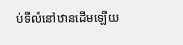ប់ទីលំនៅឋានដើមឡើយ